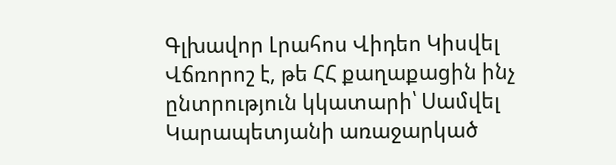Գլխավոր Լրահոս Վիդեո Կիսվել
Վճռորոշ է, թե ՀՀ քաղաքացին ինչ ընտրություն կկատարի՝ Սամվել Կարապետյանի առաջարկած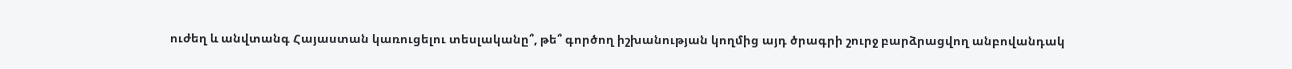ուժեղ և անվտանգ Հայաստան կառուցելու տեսլականը՞, թե՞ գործող իշխանության կողմից այդ ծրագրի շուրջ բարձրացվող անբովանդակ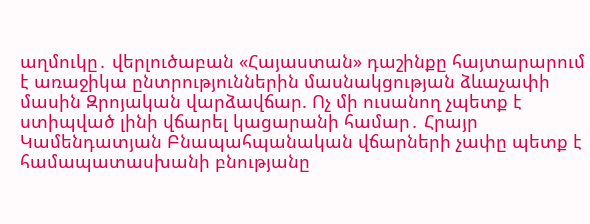աղմուկը․ վերլուծաբան «Հայաստան» դաշինքը հայտարարում է առաջիկա ընտրություններին մասնակցության ձևաչափի մասին Զրոյական վարձավճար. Ոչ մի ուսանող չպետք է ստիպված լինի վճարել կացարանի համար․ Հրայր Կամենդատյան Բնապահպանական վճարների չափը պետք է համապատասխանի բնությանը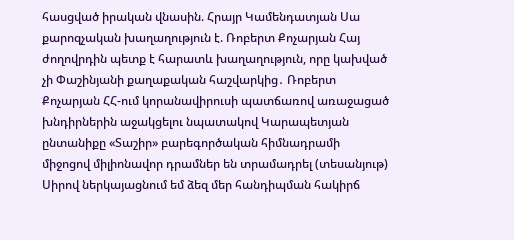հասցված իրական վնասին. Հրայր Կամենդատյան Սա քարոզչական խաղաղություն է. Ռոբերտ Քոչարյան Հայ ժողովրդին պետք է հարատև խաղաղություն, որը կախված չի Փաշինյանի քաղաքական հաշվարկից․ Ռոբերտ Քոչարյան ՀՀ-ում կորանավիրուսի պատճառով առաջացած խնդիրներին աջակցելու նպատակով Կարապետյան ընտանիքը «Տաշիր» բարեգործական հիմնադրամի միջոցով միլիոնավոր դրամներ են տրամադրել (տեսանյութ) Սիրով ներկայացնում եմ ձեզ մեր հանդիպման հակիրճ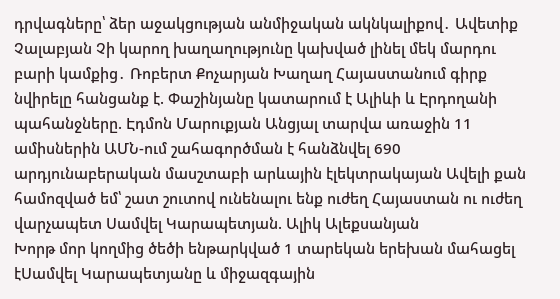դրվագները՝ ձեր աջակցության անմիջական ակնկալիքով․ Ավետիք Չալաբյան Չի կարող խաղաղությունը կախված լինել մեկ մարդու բարի կամքից․ Ռոբերտ Քոչարյան Խաղաղ Հայաստանում գիրք նվիրելը հանցանք է. Փաշինյանը կատարում է Ալիևի և Էրդողանի պահանջները. Էդմոն Մարուքյան Անցյալ տարվա առաջին 11 ամիսներին ԱՄՆ-ում շահագործման է հանձնվել 690 արդյունաբերական մասշտաբի արևային էլեկտրակայան Ավելի քան համոզված եմ՝ շատ շուտով ունենալու ենք ուժեղ Հայաստան ու ուժեղ վարչապետ Սամվել Կարապետյան. Ալիկ Ալեքսանյան
Խորթ մոր կողմից ծեծի ենթարկված 1 տարեկան երեխան մահացել էՍամվել Կարապետյանը և միջազգային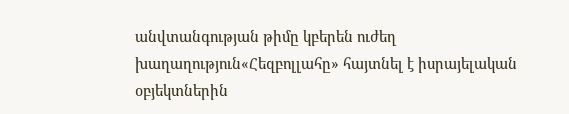անվտանգության թիմը կբերեն ուժեղ խաղաղություն«Հեզբոլլահը» հայտնել է իսրայելական օբյեկտներին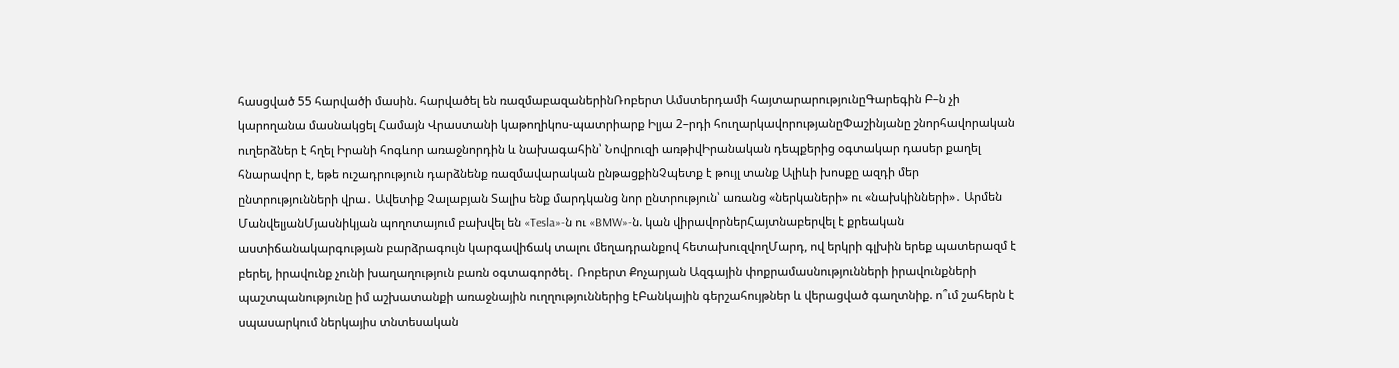հասցված 55 հարվածի մասին. հարվածել են ռազմաբազաներինՌոբերտ Ամստերդամի հայտարարությունըԳարեգին Բ–ն չի կարողանա մասնակցել Համայն Վրաստանի կաթողիկոս-պատրիարք Իլյա 2–րդի հուղարկավորությանըՓաշինյանը շնորհավորական ուղերձներ է հղել Իրանի հոգևոր առաջնորդին և նախագահին՝ Նովրուզի առթիվԻրանական դեպքերից օգտակար դասեր քաղել հնարավոր է, եթե ուշադրություն դարձնենք ռազմավարական ընթացքինՉպետք է թույլ տանք Ալիևի խոսքը ազդի մեր ընտրությունների վրա․ Ավետիք Չալաբյան Տալիս ենք մարդկանց նոր ընտրություն՝ առանց «ներկաների» ու «նախկինների»․ Արմեն ՄանվելյանՄյասնիկյան պողոտայում բախվել են «Tesla»-ն ու «BMW»-ն. կան վիրավորներՀայտնաբերվել է քրեական աստիճանակարգության բարձրագույն կարգավիճակ տալու մեղադրանքով հետախուզվողՄարդ, ով երկրի գլխին երեք պատերազմ է բերել, իրավունք չունի խաղաղություն բառն օգտագործել․ Ռոբերտ Քոչարյան Ազգային փոքրամասնությունների իրավունքների պաշտպանությունը իմ աշխատանքի առաջնային ուղղություններից էԲանկային գերշահույթներ և վերացված գաղտնիք. ո՞ւմ շահերն է սպասարկում ներկայիս տնտեսական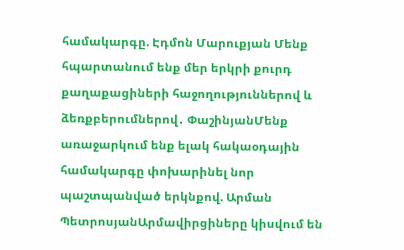համակարգը. Էդմոն Մարուքյան Մենք հպարտանում ենք մեր երկրի քուրդ քաղաքացիների հաջողություններով և ձեռքբերումներով․ ՓաշինյանՄենք առաջարկում ենք ելակ հակաօդային համակարգը փոխարինել նոր պաշտպանված երկնքով. Արման ՊետրոսյանԱրմավիրցիները կիսվում են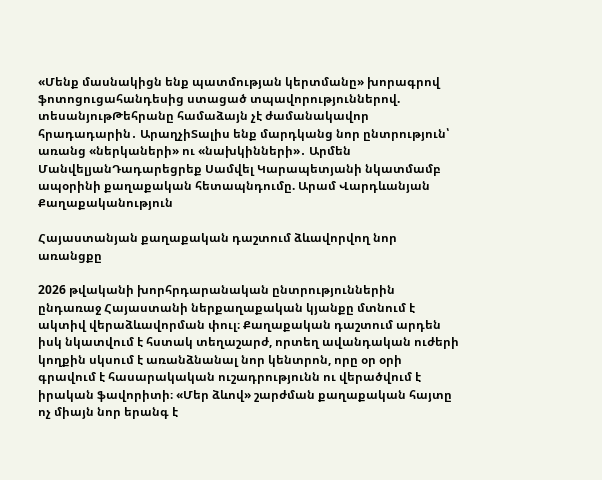«Մենք մասնակիցն ենք պատմության կերտմանը» խորագրով ֆոտոցուցահանդեսից ստացած տպավորություններով. տեսանյութԹեհրանը համաձայն չէ ժամանակավոր հրադադարին․ ԱրաղչիՏալիս ենք մարդկանց նոր ընտրություն՝ առանց «ներկաների» ու «նախկինների»․ Արմեն ՄանվելյանԴադարեցրեք Սամվել Կարապետյանի նկատմամբ ապօրինի քաղաքական հետապնդումը. Արամ Վարդևանյան
Քաղաքականություն

Հայաստանյան քաղաքական դաշտում ձևավորվող նոր առանցքը

2026 թվականի խորհրդարանական ընտրություններին ընդառաջ Հայաստանի ներքաղաքական կյանքը մտնում է ակտիվ վերաձևավորման փուլ։ Քաղաքական դաշտում արդեն իսկ նկատվում է հստակ տեղաշարժ, որտեղ ավանդական ուժերի կողքին սկսում է առանձնանալ նոր կենտրոն, որը օր օրի գրավում է հասարակական ուշադրությունն ու վերածվում է իրական ֆավորիտի։ «Մեր ձևով» շարժման քաղաքական հայտը ոչ միայն նոր երանգ է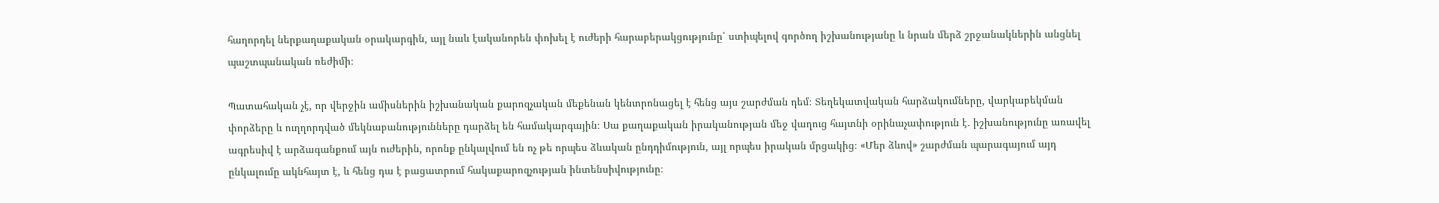հաղորդել ներքաղաքական օրակարգին, այլ նաև էականորեն փոխել է ուժերի հարաբերակցությունը՝ ստիպելով գործող իշխանությանը և նրան մերձ շրջանակներին անցնել պաշտպանական ռեժիմի։

Պատահական չէ, որ վերջին ամիսներին իշխանական քարոզչական մեքենան կենտրոնացել է հենց այս շարժման դեմ։ Տեղեկատվական հարձակումները, վարկաբեկման փորձերը և ուղղորդված մեկնաբանությունները դարձել են համակարգային։ Սա քաղաքական իրականության մեջ վաղուց հայտնի օրինաչափություն է․ իշխանությունը առավել ագրեսիվ է արձագանքում այն ուժերին, որոնք ընկալվում են ոչ թե որպես ձևական ընդդիմություն, այլ որպես իրական մրցակից։ «Մեր ձևով» շարժման պարագայում այդ ընկալումը ակնհայտ է, և հենց դա է բացատրում հակաքարոզչության ինտենսիվությունը։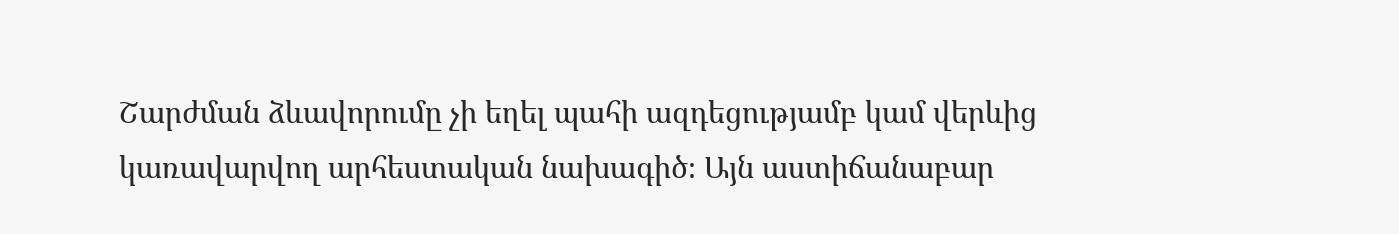Շարժման ձևավորումը չի եղել պահի ազդեցությամբ կամ վերևից կառավարվող արհեստական նախագիծ։ Այն աստիճանաբար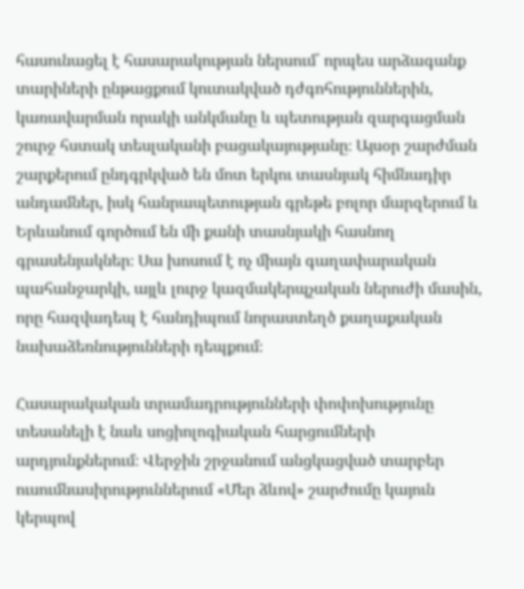հասունացել է հասարակության ներսում՝ որպես արձագանք տարիների ընթացքում կուտակված դժգոհություններին, կառավարման որակի անկմանը և պետության զարգացման շուրջ հստակ տեսլականի բացակայությանը։ Այսօր շարժման շարքերում ընդգրկված են մոտ երկու տասնյակ հիմնադիր անդամներ, իսկ հանրապետության գրեթե բոլոր մարզերում և Երևանում գործում են մի քանի տասնյակի հասնող գրասենյակներ։ Սա խոսում է ոչ միայն գաղափարական պահանջարկի, այլև լուրջ կազմակերպչական ներուժի մասին, որը հազվադեպ է հանդիպում նորաստեղծ քաղաքական նախաձեռնությունների դեպքում։

Հասարակական տրամադրությունների փոփոխությունը տեսանելի է նաև սոցիոլոգիական հարցումների արդյունքներում։ Վերջին շրջանում անցկացված տարբեր ուսումնասիրություններում «Մեր ձևով» շարժումը կայուն կերպով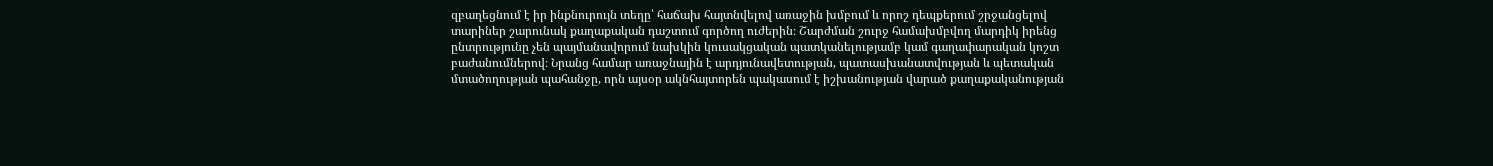զբաղեցնում է իր ինքնուրույն տեղը՝ հաճախ հայտնվելով առաջին խմբում և որոշ դեպքերում շրջանցելով տարիներ շարունակ քաղաքական դաշտում գործող ուժերին։ Շարժման շուրջ համախմբվող մարդիկ իրենց ընտրությունը չեն պայմանավորում նախկին կուսակցական պատկանելությամբ կամ գաղափարական կոշտ բաժանումներով։ Նրանց համար առաջնային է արդյունավետության, պատասխանատվության և պետական մտածողության պահանջը, որն այսօր ակնհայտորեն պակասում է իշխանության վարած քաղաքականության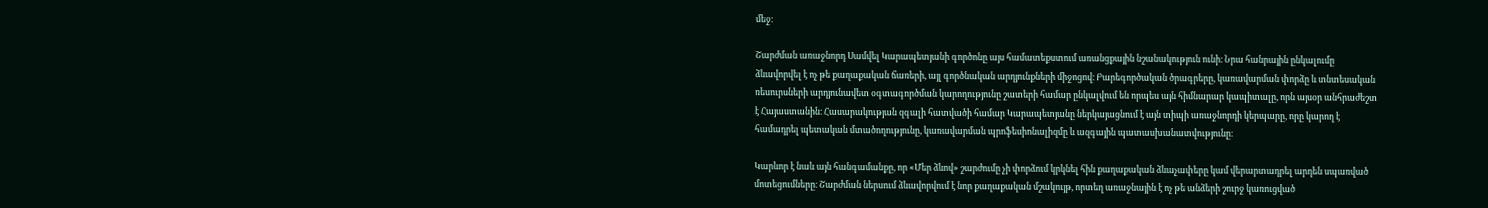մեջ։

Շարժման առաջնորդ Սամվել Կարապետյանի գործոնը այս համատեքստում առանցքային նշանակություն ունի։ Նրա հանրային ընկալումը ձևավորվել է ոչ թե քաղաքական ճառերի, այլ գործնական արդյունքների միջոցով։ Բարեգործական ծրագրերը, կառավարման փորձը և տնտեսական ռեսուրսների արդյունավետ օգտագործման կարողությունը շատերի համար ընկալվում են որպես այն հիմնարար կապիտալը, որն այսօր անհրաժեշտ է Հայաստանին։ Հասարակության զգալի հատվածի համար Կարապետյանը ներկայացնում է այն տիպի առաջնորդի կերպարը, որը կարող է համադրել պետական մտածողությունը, կառավարման պրոֆեսիոնալիզմը և ազգային պատասխանատվությունը։

Կարևոր է նաև այն հանգամանքը, որ «Մեր ձևով» շարժումը չի փորձում կրկնել հին քաղաքական ձևաչափերը կամ վերարտադրել արդեն սպառված մոտեցումները։ Շարժման ներսում ձևավորվում է նոր քաղաքական մշակույթ, որտեղ առաջնային է ոչ թե անձերի շուրջ կառուցված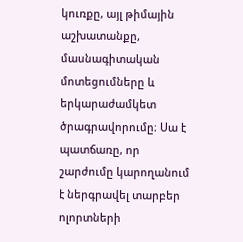կուռքը, այլ թիմային աշխատանքը, մասնագիտական մոտեցումները և երկարաժամկետ ծրագրավորումը։ Սա է պատճառը, որ շարժումը կարողանում է ներգրավել տարբեր ոլորտների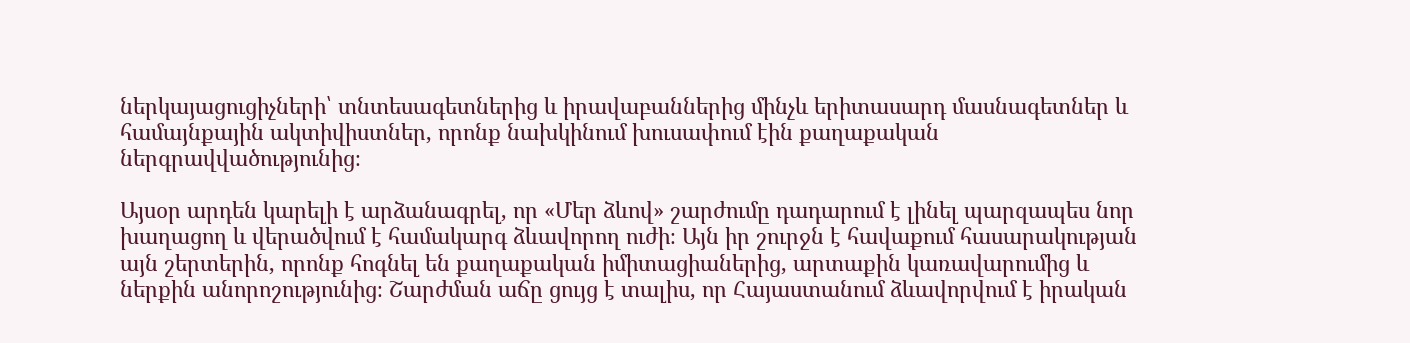ներկայացուցիչների՝ տնտեսագետներից և իրավաբաններից մինչև երիտասարդ մասնագետներ և համայնքային ակտիվիստներ, որոնք նախկինում խուսափում էին քաղաքական ներգրավվածությունից։

Այսօր արդեն կարելի է արձանագրել, որ «Մեր ձևով» շարժումը դադարում է լինել պարզապես նոր խաղացող և վերածվում է համակարգ ձևավորող ուժի։ Այն իր շուրջն է հավաքում հասարակության այն շերտերին, որոնք հոգնել են քաղաքական իմիտացիաներից, արտաքին կառավարումից և ներքին անորոշությունից։ Շարժման աճը ցույց է տալիս, որ Հայաստանում ձևավորվում է իրական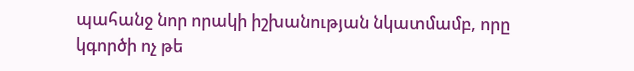պահանջ նոր որակի իշխանության նկատմամբ, որը կգործի ոչ թե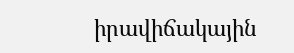իրավիճակային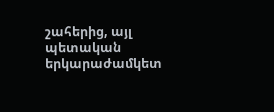շահերից, այլ պետական երկարաժամկետ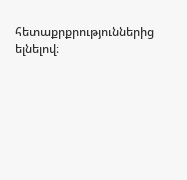հետաքրքրություններից ելնելով։